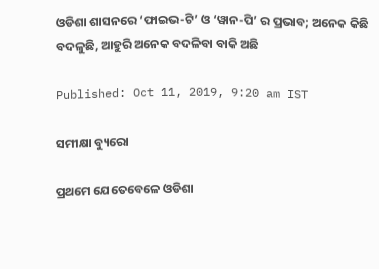ଓଡିଶା ଶାସନରେ ‘ଫାଇଭ-ଟି’ ଓ ‘ୱାନ-ପି’ ର ପ୍ରଭାବ; ଅନେକ କିଛି ବଦଳୁଛି, ଆହୁରି ଅନେକ ବଦଳିବା ବାକି ଅଛି

Published: Oct 11, 2019, 9:20 am IST

ସମୀକ୍ଷା ବ୍ୟୁରୋ

ପ୍ରଥମେ ଯେତେବେଳେ ଓଡିଶା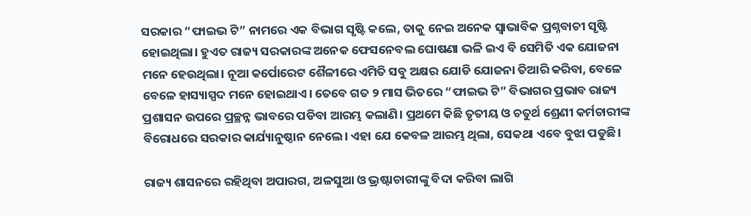ସରକାର “ଫାଇଭ ଟି” ନାମରେ ଏକ ବିଭାଗ ସୃଷ୍ଟି କଲେ, ତାକୁ ନେଇ ଅନେକ ସ୍ଵାଭାବିକ ପ୍ରଶ୍ନବାଚୀ ସୃଷ୍ଟି ହୋଇଥିଲା। ହୁଏତ ରାଜ୍ୟ ସରକାରଙ୍କ ଅନେକ ଫେସନେବଲ ଘୋଷଣା ଭଳି ଇଏ ବି ସେମିତି ଏକ ଯୋଜନା ମନେ ହେଉଥିଲା। ନୂଆ କର୍ପୋରେଟ ଶୈଳୀରେ ଏମିତି ସବୁ ଅକ୍ଷର ଯୋଡି ଯୋଜନା ତିଆରି କରିବା, ବେଳେ ବେଳେ ହାସ୍ୟାସ୍ପଦ ମନେ ହୋଇଥାଏ। ତେବେ ଗତ ୨ ମାସ ଭିତରେ “ଫାଇଭ ଟି” ବିଭାଗର ପ୍ରଭାବ ରାଜ୍ୟ ପ୍ରଶାସନ ଉପରେ ପ୍ରଚ୍ଛନ୍ନ ଭାବରେ ପଡିବା ଆରମ୍ଭ କଲାଣି। ପ୍ରଥମେ କିଛି ତୃତୀୟ ଓ ଚତୁର୍ଥ ଶ୍ରେଣୀ କର୍ମଚାରୀଙ୍କ ବିରୋଧରେ ସରକାର କାର୍ଯ୍ୟାନୁଷ୍ଠାନ ନେଲେ। ଏହା ଯେ କେବଳ ଆରମ୍ଭ ଥିଲା, ସେକଥା ଏବେ ବୁଝା ପଡୁଛି।

ରାଜ୍ୟ ଶାସନରେ ରହିଥିବା ଅପାରଗ, ଅଳସୁଆ ଓ ଭ୍ରଷ୍ଟାଚାରୀଙ୍କୁ ବିଦା କରିବା ଲାଗି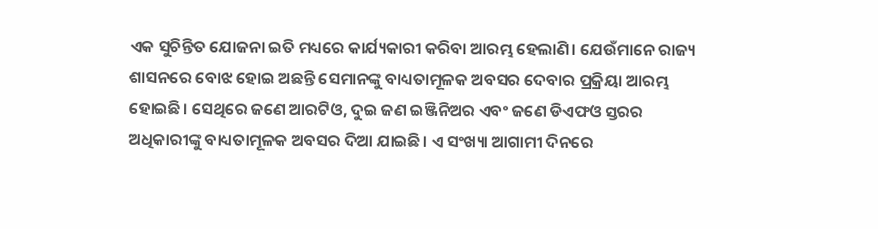ଏକ ସୁଚିନ୍ତିତ ଯୋଜନା ଇତି ମଧ୍ୟରେ କାର୍ଯ୍ୟକାରୀ କରିବା ଆରମ୍ଭ ହେଲାଣି। ଯେଉଁମାନେ ରାଜ୍ୟ ଶାସନରେ ବୋଝ ହୋଇ ଅଛନ୍ତି ସେମାନଙ୍କୁ ବାଧ୍ୟତାମୂଳକ ଅବସର ଦେବାର ପ୍ରକ୍ରିୟା ଆରମ୍ଭ ହୋଇଛି। ସେଥିରେ ଜଣେ ଆରଟିଓ, ଦୁଇ ଜଣ ଇଞ୍ଜିନିଅର ଏବଂ ଜଣେ ଡିଏଫଓ ସ୍ତରର ଅଧିକାରୀଙ୍କୁ ବାଧ୍ୟତାମୂଳକ ଅବସର ଦିଆ ଯାଇଛି। ଏ ସଂଖ୍ୟା ଆଗାମୀ ଦିନରେ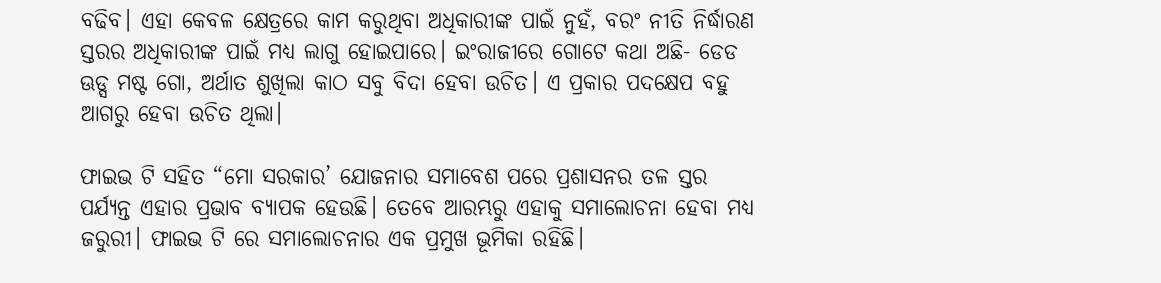ବଢିବ। ଏହା କେବଳ କ୍ଷେତ୍ରରେ କାମ କରୁଥିବା ଅଧିକାରୀଙ୍କ ପାଇଁ ନୁହଁ, ବରଂ ନୀତି ନିର୍ଦ୍ଧାରଣ ସ୍ତରର ଅଧିକାରୀଙ୍କ ପାଇଁ ମଧ୍ୟ ଲାଗୁ ହୋଇପାରେ। ଇଂରାଜୀରେ ଗୋଟେ କଥା ଅଛି- ଡେଡ ଊଡ୍ସ ମଷ୍ଟ ଗୋ, ଅର୍ଥାତ ଶୁଖିଲା କାଠ ସବୁ ବିଦା ହେବା ଉଚିତ। ଏ ପ୍ରକାର ପଦକ୍ଷେପ ବହୁ ଆଗରୁ ହେବା ଉଚିତ ଥିଲା।

ଫାଇଭ ଟି ସହିତ “ମୋ ସରକାର’ ଯୋଜନାର ସମାବେଶ ପରେ ପ୍ରଶାସନର ତଳ ସ୍ତର ପର୍ଯ୍ୟନ୍ତ ଏହାର ପ୍ରଭାବ ବ୍ୟାପକ ହେଉଛି। ତେବେ ଆରମ୍ଭରୁ ଏହାକୁ ସମାଲୋଚନା ହେବା ମଧ୍ୟ ଜରୁରୀ। ଫାଇଭ ଟି ରେ ସମାଲୋଚନାର ଏକ ପ୍ରମୁଖ ଭୂମିକା ରହିଛି।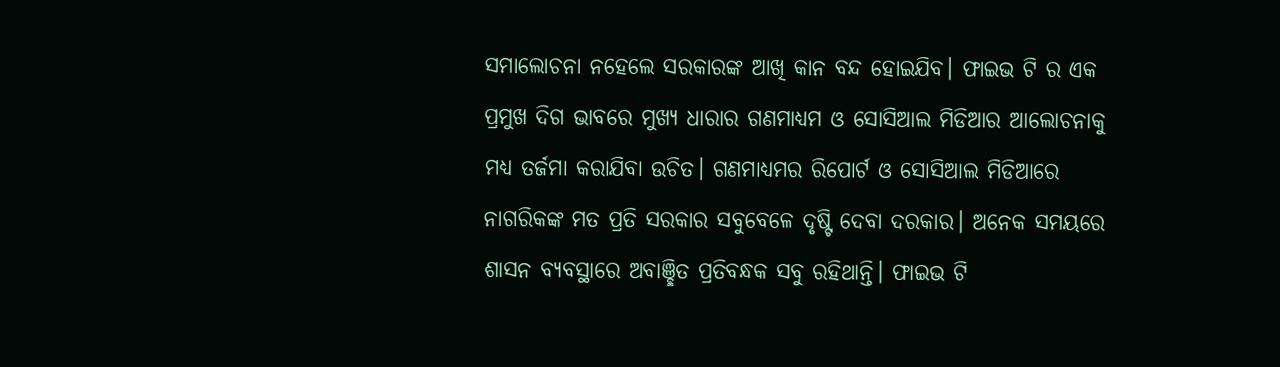ସମାଲୋଚନା ନହେଲେ ସରକାରଙ୍କ ଆଖି କାନ ବନ୍ଦ ହୋଇଯିବ। ଫାଇଭ ଟି ର ଏକ ପ୍ରମୁଖ ଦିଗ ଭାବରେ ମୁଖ୍ୟ ଧାରାର ଗଣମାଧ୍ୟମ ଓ ସୋସିଆଲ ମିଡିଆର ଆଲୋଚନାକୁ ମଧ୍ୟ ତର୍ଜମା କରାଯିବା ଉଚିତ। ଗଣମାଧ୍ୟମର ରିପୋର୍ଟ ଓ ସୋସିଆଲ ମିଡିଆରେ ନାଗରିକଙ୍କ ମତ ପ୍ରତି ସରକାର ସବୁବେଳେ ଦୃଷ୍ଟି ଦେବା ଦରକାର। ଅନେକ ସମୟରେ ଶାସନ ବ୍ୟବସ୍ଥାରେ ଅବାଞ୍ଛିତ ପ୍ରତିବନ୍ଧକ ସବୁ ରହିଥାନ୍ତି। ଫାଇଭ ଟି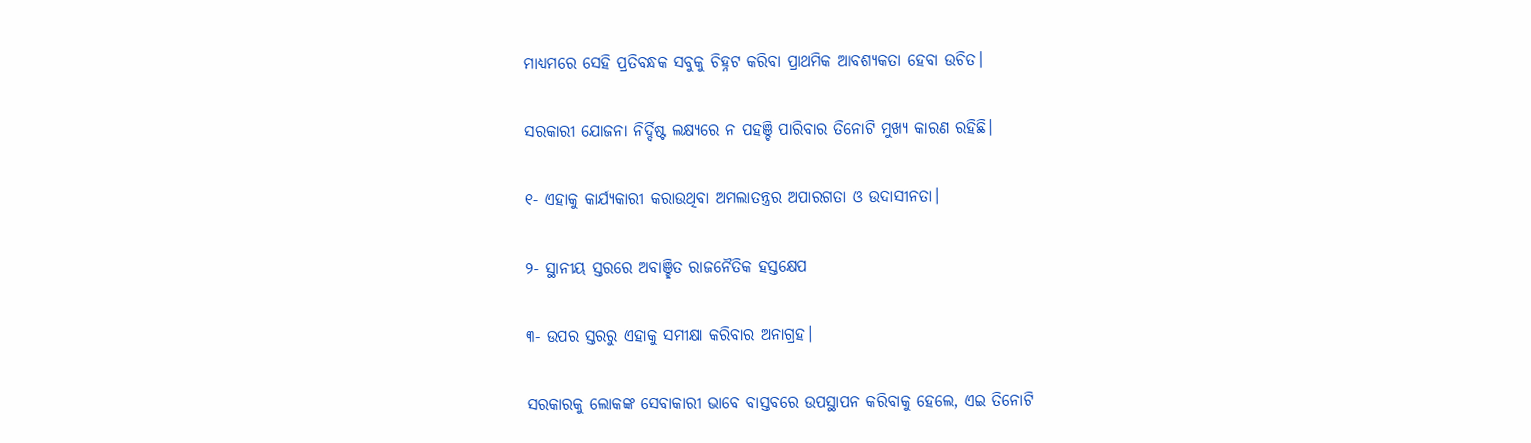ମାଧ୍ୟମରେ ସେହି ପ୍ରତିବନ୍ଧକ ସବୁକୁ ଚିହ୍ନଟ କରିବା ପ୍ରାଥମିକ ଆବଶ୍ୟକତା ହେବା ଉଚିତ।

ସରକାରୀ ଯୋଜନା ନିର୍ଦ୍ଦିଷ୍ଟ ଲକ୍ଷ୍ୟରେ ନ ପହଞ୍ଚି ପାରିବାର ତିନୋଟି ମୁଖ୍ୟ କାରଣ ରହିଛି।

୧- ଏହାକୁ କାର୍ଯ୍ୟକାରୀ କରାଉଥିବା ଅମଲାତନ୍ତ୍ରର ଅପାରଗତା ଓ ଉଦାସୀନତା।

୨- ସ୍ଥାନୀୟ ସ୍ତରରେ ଅବାଞ୍ଛିତ ରାଜନୈତିକ ହସ୍ତକ୍ଷେପ

୩- ଉପର ସ୍ତରରୁ ଏହାକୁ ସମୀକ୍ଷା କରିବାର ଅନାଗ୍ରହ।

ସରକାରକୁ ଲୋକଙ୍କ ସେବାକାରୀ ଭାବେ ବାସ୍ତବରେ ଉପସ୍ଥାପନ କରିବାକୁ ହେଲେ, ଏଇ ତିନୋଟି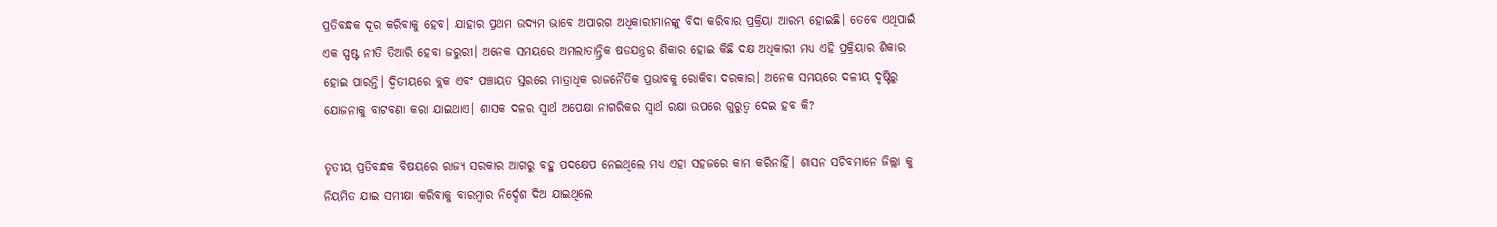ପ୍ରତିବନ୍ଧକ ଦୂର କରିବାକୁ ହେବ। ଯାହାର ପ୍ରଥମ ଉଦ୍ୟମ ଭାବେ ଅପାରଗ ଅଧିକାରୀମାନଙ୍କୁ ବିଦା କରିବାର ପ୍ରକ୍ରିୟା ଆରମ୍ଭ ହୋଇଛି। ତେବେ ଏଥିପାଇଁ ଏକ ସ୍ପଷ୍ଟ ନୀତି ତିଆରି ହେବା ଜରୁରୀ। ଅନେକ ସମୟରେ ଅମଲାତାନ୍ତ୍ରିକ ଷଡଯନ୍ତ୍ରର ଶିକାର ହୋଇ କିଛି ଦକ୍ଷ ଅଧିକାରୀ ମଧ୍ୟ ଏହି ପ୍ରକ୍ରିୟାର ଶିକାର ହୋଇ ପାରନ୍ତି। ଦ୍ଵିତୀୟରେ ବ୍ଲକ ଏବଂ ପଞ୍ଚାୟତ ସ୍ତରରେ ମାତ୍ରାଧିକ ରାଜନୈତିକ ପ୍ରଭାବକୁ ରୋକିବା ଦରକାର। ଅନେକ ସମୟରେ ଦଳୀୟ ଦୃଷ୍ଟିରୁ ଯୋଜନାକୁ ବାଟବଣା କରା ଯାଇଥାଏ। ଶାସକ ଦଳର ସ୍ଵାର୍ଥ ଅପେକ୍ଷା ନାଗରିକର ସ୍ଵାର୍ଥ ରକ୍ଷା ଉପରେ ଗୁରୁତ୍ଵ ଦେଇ ହବ କି?

ତୃତୀୟ ପ୍ରତିବନ୍ଧକ ବିଷୟରେ ରାଜ୍ୟ ସରକାର ଆଗରୁ ବହୁ ପଦକ୍ଷେପ ନେଇଥିଲେ ମଧ୍ୟ ଏହା ସହଜରେ କାମ କରିନାହିଁ। ଶାସନ ସଚିବମାନେ ଜିଲ୍ଲା କୁ ନିୟମିତ ଯାଇ ସମୀକ୍ଷା କରିବାକୁ ବାରମ୍ବାର ନିର୍ଦ୍ଦେଶ ଦିଅ ଯାଇଥିଲେ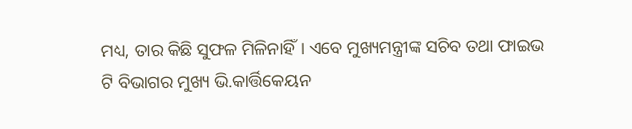ମଧ୍ୟ, ତାର କିଛି ସୁଫଳ ମିଳିନାହିଁ। ଏବେ ମୁଖ୍ୟମନ୍ତ୍ରୀଙ୍କ ସଚିବ ତଥା ଫାଇଭ ଟି ବିଭାଗର ମୁଖ୍ୟ ଭି.କାର୍ତ୍ତିକେୟନ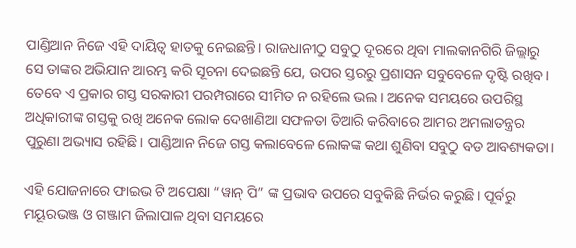ପାଣ୍ଡିଆନ ନିଜେ ଏହି ଦାୟିତ୍ଵ ହାତକୁ ନେଇଛନ୍ତି। ରାଜଧାନୀଠୁ ସବୁଠୁ ଦୂରରେ ଥିବା ମାଲକାନଗିରି ଜିଲ୍ଲାରୁ ସେ ତାଙ୍କର ଅଭିଯାନ ଆରମ୍ଭ କରି ସୂଚନା ଦେଇଛନ୍ତି ଯେ, ଉପର ସ୍ତରରୁ ପ୍ରଶାସନ ସବୁବେଳେ ଦୃଷ୍ଟି ରଖିବ। ତେବେ ଏ ପ୍ରକାର ଗସ୍ତ ସରକାରୀ ପରମ୍ପରାରେ ସୀମିତ ନ ରହିଲେ ଭଲ। ଅନେକ ସମୟରେ ଉପରିସ୍ଥ ଅଧିକାରୀଙ୍କ ଗସ୍ତକୁ ରଖି ଅନେକ ଲୋକ ଦେଖାଣିଆ ସଫଳତା ତିଆରି କରିବାରେ ଆମର ଅମଲାତନ୍ତ୍ରର ପୁରୁଣା ଅଭ୍ୟାସ ରହିଛି। ପାଣ୍ଡିଆନ ନିଜେ ଗସ୍ତ କଲାବେଳେ ଲୋକଙ୍କ କଥା ଶୁଣିବା ସବୁଠୁ ବଡ ଆବଶ୍ୟକତା।

ଏହି ଯୋଜନାରେ ଫାଇଭ ଟି ଅପେକ୍ଷା “ୱାନ୍ ପି” ଙ୍କ ପ୍ରଭାବ ଉପରେ ସବୁକିଛି ନିର୍ଭର କରୁଛି। ପୂର୍ବରୁ ମୟୂରଭଞ୍ଜ ଓ ଗଞ୍ଜାମ ଜିଲାପାଳ ଥିବା ସମୟରେ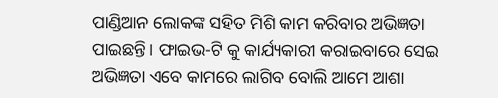ପାଣ୍ଡିଆନ ଲୋକଙ୍କ ସହିତ ମିଶି କାମ କରିବାର ଅଭିଜ୍ଞତା ପାଇଛନ୍ତି। ଫାଇଭ-ଟି କୁ କାର୍ଯ୍ୟକାରୀ କରାଇବାରେ ସେଇ ଅଭିଜ୍ଞତା ଏବେ କାମରେ ଲାଗିବ ବୋଲି ଆମେ ଆଶା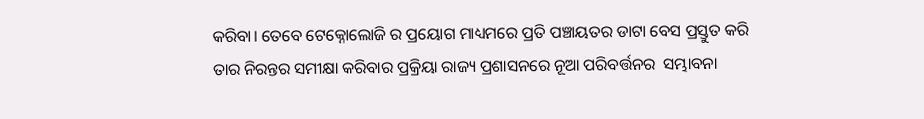କରିବା। ତେବେ ଟେକ୍ନୋଲୋଜି ର ପ୍ରୟୋଗ ମାଧ୍ୟମରେ ପ୍ରତି ପଞ୍ଚାୟତର ଡାଟା ବେସ ପ୍ରସ୍ତୁତ କରି ତାର ନିରନ୍ତର ସମୀକ୍ଷା କରିବାର ପ୍ରକ୍ରିୟା ରାଜ୍ୟ ପ୍ରଶାସନରେ ନୂଆ ପରିବର୍ତ୍ତନର  ସମ୍ଭାବନା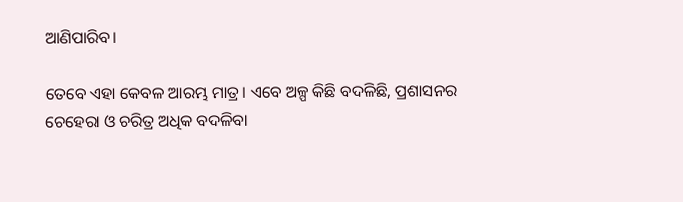ଆଣିପାରିବ।

ତେବେ ଏହା କେବଳ ଆରମ୍ଭ ମାତ୍ର। ଏବେ ଅଳ୍ପ କିଛି ବଦଳିଛି, ପ୍ରଶାସନର ଚେହେରା ଓ ଚରିତ୍ର ଅଧିକ ବଦଳିବା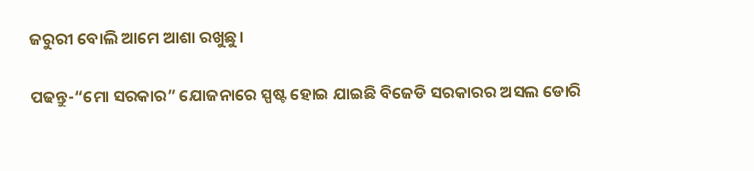ଜରୁରୀ ବୋଲି ଆମେ ଆଶା ରଖୁଛୁ।

ପଢନ୍ତୁ-“ମୋ ସରକାର” ଯୋଜନାରେ ସ୍ପଷ୍ଟ ହୋଇ ଯାଇଛି ବିଜେଡି ସରକାରର ଅସଲ ଡୋରି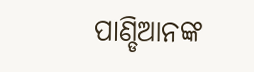ପାଣ୍ଡିଆନଙ୍କ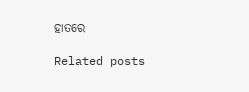ହାତରେ

Related posts